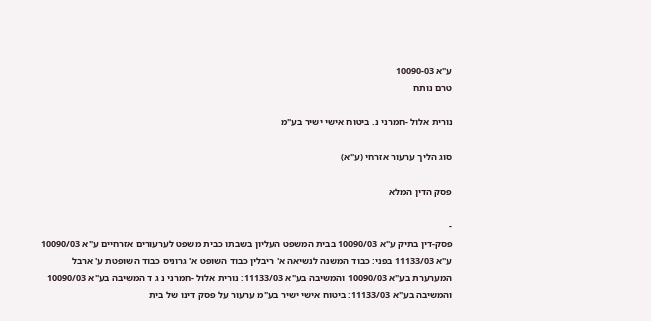ע"א 10090-03
טרם נותח

נורית אלול -חמרני נ. ביטוח אישי ישיר בע"מ

סוג הליך ערעור אזרחי (ע"א)

פסק הדין המלא

-
פסק-דין בתיק ע"א 10090/03 בבית המשפט העליון בשבתו כבית משפט לערעורים אזרחיים ע"א 10090/03 ע"א 11133/03 בפני: כבוד המשנה לנשיאה א' ריבלין כבוד השופט א' גרוניס כבוד השופטת ע' ארבל המערערת בע"א 10090/03 והמשיבה בע"א 11133/03: נורית אלול -חמרני נ ג ד המשיבה בע"א 10090/03 והמשיבה בע"א 11133/03: ביטוח אישי ישיר בע"מ ערעור על פסק דינו של בית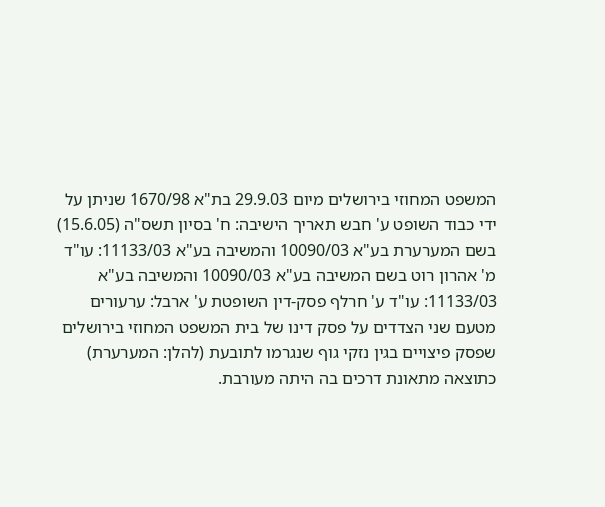המשפט המחוזי בירושלים מיום 29.9.03 בת"א 1670/98 שניתן על ידי כבוד השופט ע' חבש תאריך הישיבה: ח' בסיון תשס"ה (15.6.05) בשם המערערת בע"א 10090/03 והמשיבה בע"א 11133/03: עו"ד מ' אהרון רוט בשם המשיבה בע"א 10090/03 והמשיבה בע"א 11133/03: עו"ד ע' חרלף פסק-דין השופטת ע' ארבל: ערעורים מטעם שני הצדדים על פסק דינו של בית המשפט המחוזי בירושלים שפסק פיצויים בגין נזקי גוף שנגרמו לתובעת (להלן: המערערת) כתוצאה מתאונת דרכים בה היתה מעורבת.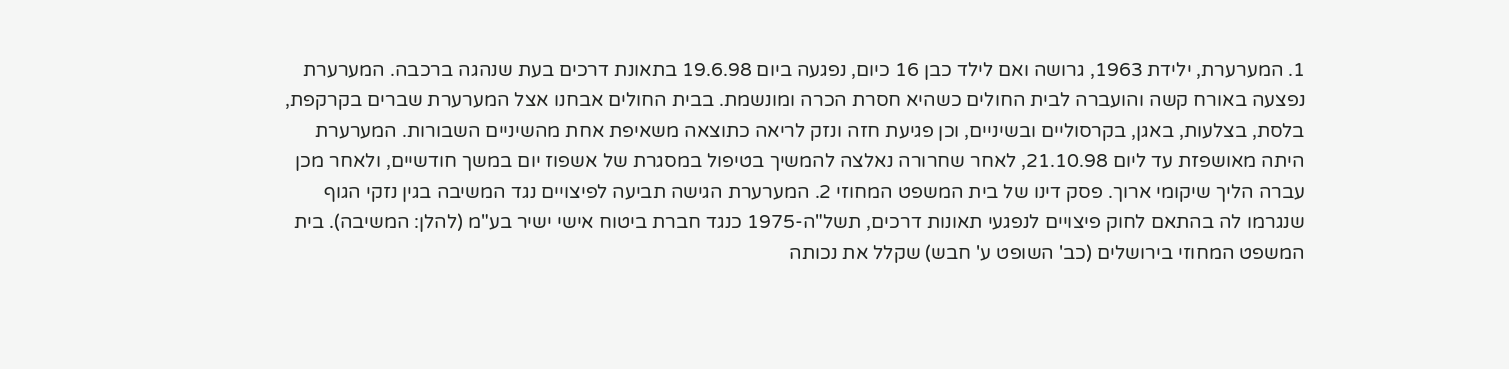1. המערערת, ילידת 1963, גרושה ואם לילד כבן 16 כיום, נפגעה ביום 19.6.98 בתאונת דרכים בעת שנהגה ברכבה. המערערת נפצעה באורח קשה והועברה לבית החולים כשהיא חסרת הכרה ומונשמת. בבית החולים אבחנו אצל המערערת שברים בקרקפת, בלסת, בצלעות, באגן, בקרסוליים ובשיניים, וכן פגיעת חזה ונזק לריאה כתוצאה משאיפת אחת מהשיניים השבורות. המערערת היתה מאושפזת עד ליום 21.10.98, לאחר שחרורה נאלצה להמשיך בטיפול במסגרת של אשפוז יום במשך חודשיים, ולאחר מכן עברה הליך שיקומי ארוך. פסק דינו של בית המשפט המחוזי 2. המערערת הגישה תביעה לפיצויים נגד המשיבה בגין נזקי הגוף שנגרמו לה בהתאם לחוק פיצויים לנפגעי תאונות דרכים, תשל"ה-1975 כנגד חברת ביטוח אישי ישיר בע"מ (להלן: המשיבה). בית המשפט המחוזי בירושלים (כב' השופט ע' חבש) שקלל את נכותה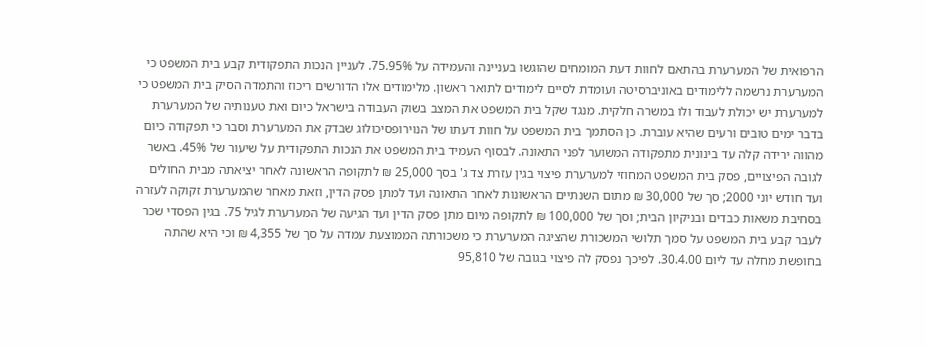הרפואית של המערערת בהתאם לחוות דעת המומחים שהוגשו בעניינה והעמידה על 75.95%. לעניין הנכות התפקודית קבע בית המשפט כי המערערת נרשמה ללימודים באוניברסיטה ועומדת לסיים לימודים לתואר ראשון. מלימודים אלו הדורשים ריכוז והתמדה הסיק בית המשפט כי למערערת יש יכולת לעבוד ולו במשרה חלקית. מנגד שקל בית המשפט את המצב בשוק העבודה בישראל כיום ואת טענותיה של המערערת בדבר ימים טובים ורעים שהיא עוברת. כן הסתמך בית המשפט על חוות דעתו של הנוירופסיכולוג שבדק את המערערת וסבר כי תפקודה כיום מהווה ירידה קלה עד בינונית מתפקודה המשוער לפני התאונה. לבסוף העמיד בית המשפט את הנכות התפקודית על שיעור של 45%. באשר לגובה הפיצויים, פסק בית המשפט המחוזי למערערת פיצוי בגין עזרת צד ג' בסך 25,000 ₪ לתקופה הראשונה לאחר יציאתה מבית החולים ועד חודש יוני 2000; סך של 30,000 ₪ מתום השנתיים הראשונות לאחר התאונה ועד למתן פסק הדין, וזאת מאחר שהמערערת זקוקה לעזרה בסחיבת משאות כבדים ובניקיון הבית; וסך של 100,000 ₪ לתקופה מיום מתן פסק הדין ועד הגיעה של המערערת לגיל 75. בגין הפסדי שכר לעבר קבע בית המשפט על סמך תלושי המשכורת שהציגה המערערת כי משכורתה הממוצעת עמדה על סך של 4,355 ₪ וכי היא שהתה בחופשת מחלה עד ליום 30.4.00. לפיכך נפסק לה פיצוי בגובה של 95,810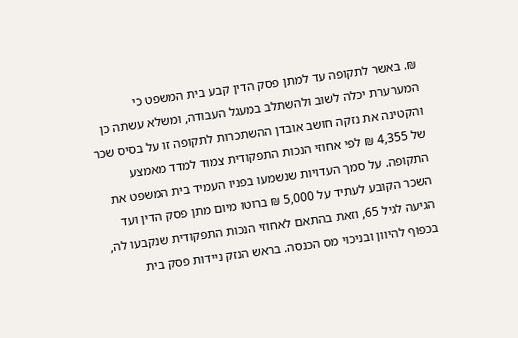₪. באשר לתקופה עד למתן פסק הדין קבע בית המשפט כי המערערת יכלה לשוב ולהשתלב במעגל העבודה, ומשלא עשתה כן והקטינה את נזקה חושב אובדן ההשתכרות לתקופה זו על בסיס שכר של 4,355 ₪ לפי אחוזי הנכות התפקודית צמוד למדד מאמצע התקופה. על סמך העדויות שנשמעו בפניו העמיד בית המשפט את השכר הקובע לעתיד על 5,000 ₪ ברוטו מיום מתן פסק הדין ועד הגיעה לגיל 65, וזאת בהתאם לאחוזי הנכות התפקודית שנקבעו לה, בכפוף להיוון ובניכוי מס הכנסה. בראש הנזק ניידות פסק בית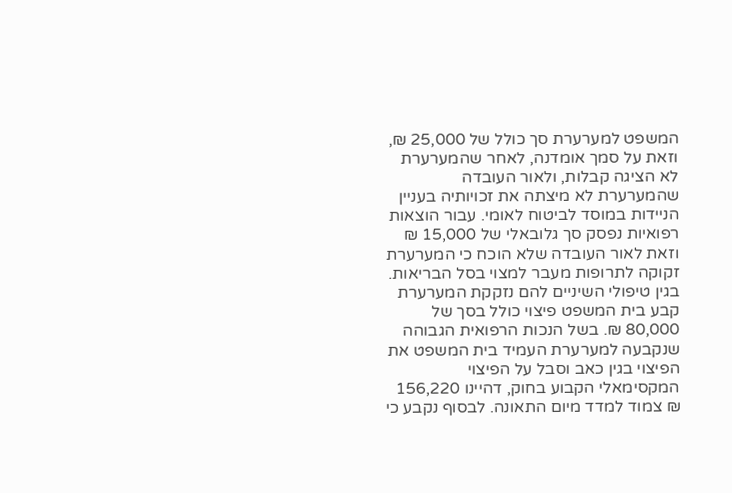המשפט למערערת סך כולל של 25,000 ₪, וזאת על סמך אומדנה, לאחר שהמערערת לא הציגה קבלות, ולאור העובדה שהמערערת לא מיצתה את זכויותיה בעניין הניידות במוסד לביטוח לאומי. עבור הוצאות רפואיות נפסק סך גלובאלי של 15,000 ₪ וזאת לאור העובדה שלא הוכח כי המערערת זקוקה לתרופות מעבר למצוי בסל הבריאות. בגין טיפולי השיניים להם נזקקת המערערת קבע בית המשפט פיצוי כולל בסך של 80,000 ₪. בשל הנכות הרפואית הגבוהה שנקבעה למערערת העמיד בית המשפט את הפיצוי בגין כאב וסבל על הפיצוי המקסימאלי הקבוע בחוק, דהיינו 156,220 ₪ צמוד למדד מיום התאונה. לבסוף נקבע כי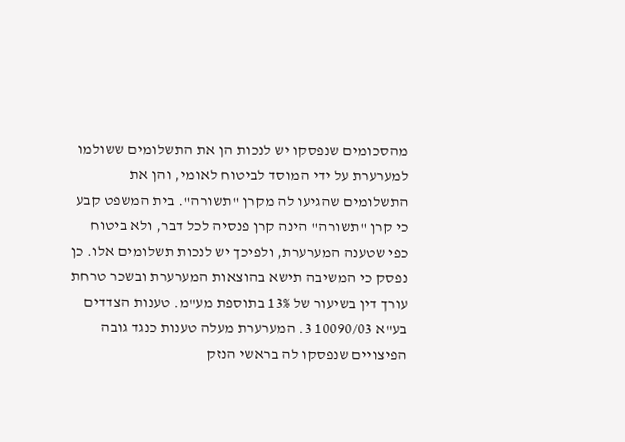מהסכומים שנפסקו יש לנכות הן את התשלומים ששולמו למערערת על ידי המוסד לביטוח לאומי, והן את התשלומים שהגיעו לה מקרן "תשורה". בית המשפט קבע כי קרן "תשורה" הינה קרן פנסיה לכל דבר, ולא ביטוח כפי שטענה המערערת, ולפיכך יש לנכות תשלומים אלו. כן נפסק כי המשיבה תישא בהוצאות המערערת ובשכר טרחת עורך דין בשיעור של 13% בתוספת מע"מ. טענות הצדדים בע"א 10090/03 3. המערערת מעלה טענות כנגד גובה הפיצויים שנפסקו לה בראשי הנזק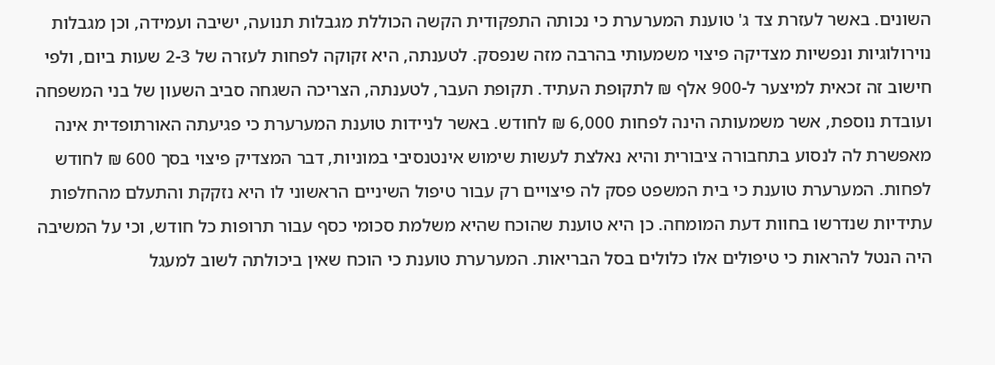השונים. באשר לעזרת צד ג' טוענת המערערת כי נכותה התפקודית הקשה הכוללת מגבלות תנועה, ישיבה ועמידה, וכן מגבלות נוירולוגיות ונפשיות מצדיקה פיצוי משמעותי בהרבה מזה שנפסק. לטענתה, היא זקוקה לפחות לעזרה של 2-3 שעות ביום, ולפי חישוב זה זכאית למיצער ל-900 אלף ₪ לתקופת העתיד. תקופת העבר, לטענתה, הצריכה השגחה סביב השעון של בני המשפחה ועובדת נוספת, אשר משמעותה הינה לפחות 6,000 ₪ לחודש. באשר לניידות טוענת המערערת כי פגיעתה האורתופדית אינה מאפשרת לה לנסוע בתחבורה ציבורית והיא נאלצת לעשות שימוש אינטנסיבי במוניות, דבר המצדיק פיצוי בסך 600 ₪ לחודש לפחות. המערערת טוענת כי בית המשפט פסק לה פיצויים רק עבור טיפול השיניים הראשוני לו היא נזקקת והתעלם מהחלפות עתידיות שנדרשו בחוות דעת המומחה. כן היא טוענת שהוכח שהיא משלמת סכומי כסף עבור תרופות כל חודש, וכי על המשיבה היה הנטל להראות כי טיפולים אלו כלולים בסל הבריאות. המערערת טוענת כי הוכח שאין ביכולתה לשוב למעגל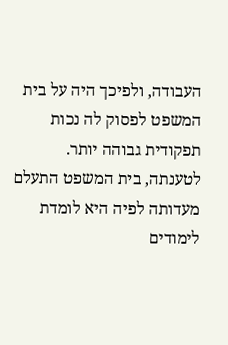העבודה, ולפיכך היה על בית המשפט לפסוק לה נכות תפקודית גבוהה יותר. לטענתה, בית המשפט התעלם מעדותה לפיה היא לומדת לימודים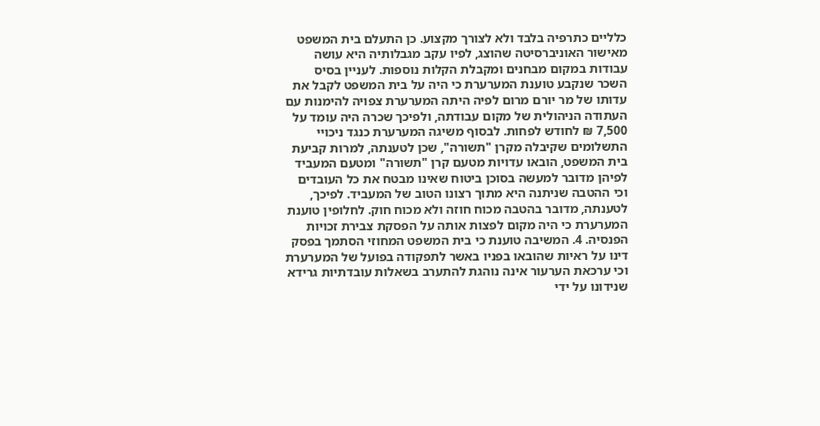כלליים כתרפיה בלבד ולא לצורך מקצוע. כן התעלם בית המשפט מאישור האוניברסיטה שהוצג, לפיו עקב מגבלותיה היא עושה עבודות במקום מבחנים ומקבלת הקלות נוספות. לעניין בסיס השכר שנקבע טוענת המערערת כי היה על בית המשפט לקבל את עדותו של מר יורם מרום לפיה היתה המערערת צפויה להימנות עם העתודה הניהולית של מקום עבודתה, ולפיכך שכרה היה עומד על 7,500 ₪ לחודש לפחות. לבסוף משיגה המערערת כנגד ניכויי התשלומים שקיבלה מקרן "תשורה", שכן לטענתה, למרות קביעת בית המשפט, הובאו עדויות מטעם קרן "תשורה" ומטעם המעביד לפיהן מדובר למעשה בסוכן ביטוח שאינו מבטח את כל העובדים וכי ההטבה שניתנה היא מתוך רצונו הטוב של המעביד. לפיכך, לטענתה, מדובר בהטבה מכוח חוזה ולא מכוח חוק. לחלופין טוענת המערערת כי היה מקום לפצות אותה על הפסקת צבירת זכויות הפנסיה. 4. המשיבה טוענת כי בית המשפט המחוזי הסתמך בפסק דינו על ראיות שהובאו בפניו באשר לתפקודה בפועל של המערערת וכי ערכאת הערעור אינה נוהגת להתערב בשאלות עובדתיות גרידא שנידונו על ידי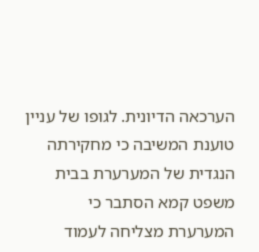הערכאה הדיונית. לגופו של עניין טוענת המשיבה כי מחקירתה הנגדית של המערערת בבית משפט קמא הסתבר כי המערערת מצליחה לעמוד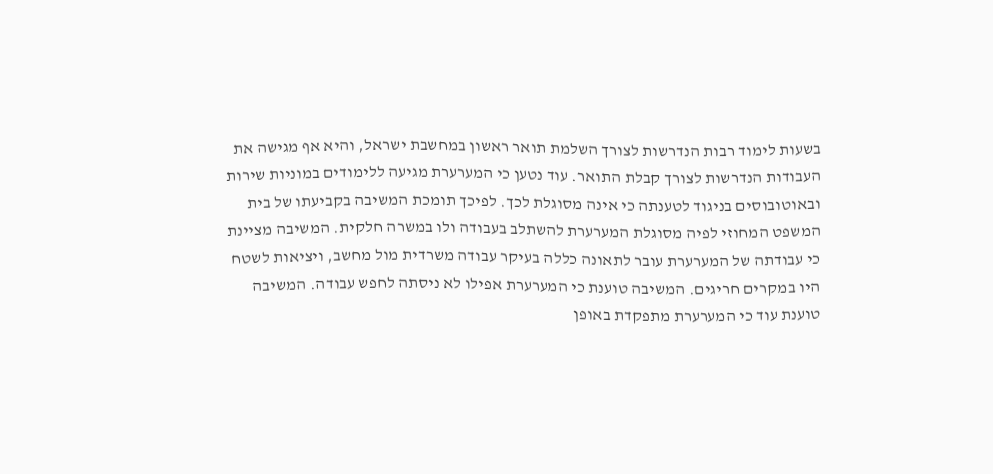בשעות לימוד רבות הנדרשות לצורך השלמת תואר ראשון במחשבת ישראל, והיא אף מגישה את העבודות הנדרשות לצורך קבלת התואר. עוד נטען כי המערערת מגיעה ללימודים במוניות שירות ובאוטובוסים בניגוד לטענתה כי אינה מסוגלת לכך. לפיכך תומכת המשיבה בקביעתו של בית המשפט המחוזי לפיה מסוגלת המערערת להשתלב בעבודה ולו במשרה חלקית. המשיבה מציינת כי עבודתה של המערערת עובר לתאונה כללה בעיקר עבודה משרדית מול מחשב, ויציאות לשטח היו במקרים חריגים. המשיבה טוענת כי המערערת אפילו לא ניסתה לחפש עבודה. המשיבה טוענת עוד כי המערערת מתפקדת באופן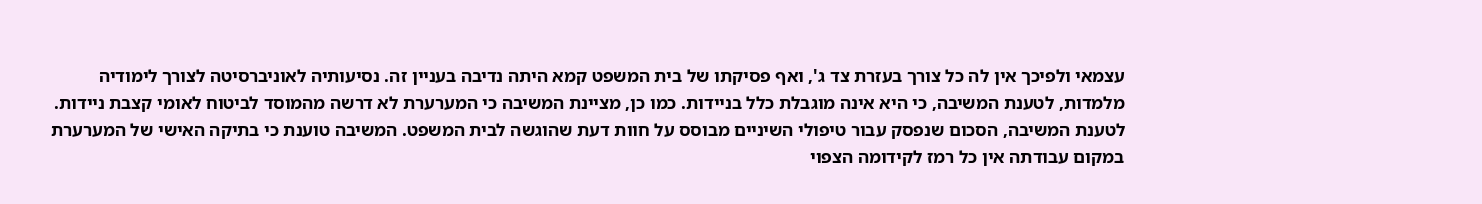עצמאי ולפיכך אין לה כל צורך בעזרת צד ג', ואף פסיקתו של בית המשפט קמא היתה נדיבה בעניין זה. נסיעותיה לאוניברסיטה לצורך לימודיה מלמדות, לטענת המשיבה, כי היא אינה מוגבלת כלל בניידות. כמו כן, מציינת המשיבה כי המערערת לא דרשה מהמוסד לביטוח לאומי קצבת ניידות. לטענת המשיבה, הסכום שנפסק עבור טיפולי השיניים מבוסס על חוות דעת שהוגשה לבית המשפט. המשיבה טוענת כי בתיקה האישי של המערערת במקום עבודתה אין כל רמז לקידומה הצפוי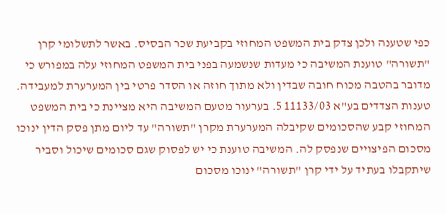כפי שטענה ולכן צדק בית המשפט המחוזי בקביעת שכר הבסיס. באשר לתשלומי קרן "תשורה" טוענת המשיבה כי מעדות שנשמעה בפני בית המשפט המחוזי עלה במפורש כי מדובר בהטבה מכוח חובה שבדין ולא מתוך חוזה או הסדר פרטי בין המערערת למעבידה. טענות הצדדים בע"א 11133/03 5. בערעור מטעם המשיבה היא מציינת כי בית המשפט המחוזי קבע שהסכומים שקיבלה המערערת מקרן "תשורה" עד ליום מתן פסק הדין ינוכו מסכום הפיצויים שנפסק לה. המשיבה טוענת כי יש לפסוק שגם סכומים שיכול וסביר שיתקבלו בעתיד על ידי קרן "תשורה" ינוכו מסכום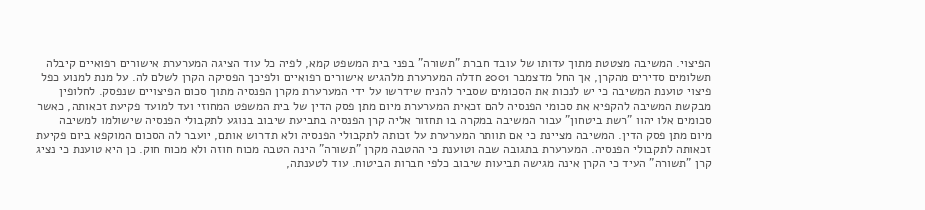הפיצוי. המשיבה מצטטת מתוך עדותו של עובד חברת "תשורה" בפני בית המשפט קמא, לפיה כל עוד הציגה המערערת אישורים רפואיים קיבלה תשלומים סדירים מהקרן, אך החל מדצמבר 2001 חדלה המערערת מלהגיש אישורים רפואיים ולפיכך הפסיקה הקרן לשלם לה. על מנת למנוע כפל פיצוי טוענת המשיבה כי יש לנכות את הסכומים שסביר להניח שידרשו על ידי המערערת מקרן הפנסיה מתוך סכום הפיצויים שנפסק. לחלופין מבקשת המשיבה להקפיא את סכומי הפנסיה להם זכאית המערערת מיום מתן פסק הדין של בית המשפט המחוזי ועד למועד פקיעת זכאותה, כאשר סכומים אלו יהוו "רשת ביטחון" עבור המשיבה במקרה בו תחזור אליה קרן הפנסיה בתביעת שיבוב בנוגע לתקבולי הפנסיה שישולמו למשיבה מיום מתן פסק הדין. המשיבה מציינת כי אם תוותר המערערת על זכותה לתקבולי הפנסיה ולא תדרוש אותם, יועבר לה הסכום המוקפא ביום פקיעת זכאותה לתקבולי הפנסיה. המערערת בתגובה שבה וטוענת כי ההטבה מקרן "תשורה" הינה הטבה מכוח חוזה ולא מכוח חוק. כן היא טוענת כי נציג קרן "תשורה" העיד כי הקרן אינה מגישה תביעות שיבוב כלפי חברות הביטוח. עוד לטענתה,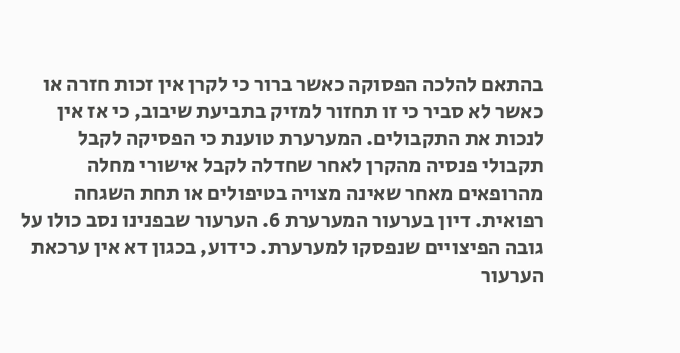בהתאם להלכה הפסוקה כאשר ברור כי לקרן אין זכות חזרה או כאשר לא סביר כי זו תחזור למזיק בתביעת שיבוב, כי אז אין לנכות את התקבולים. המערערת טוענת כי הפסיקה לקבל תקבולי פנסיה מהקרן לאחר שחדלה לקבל אישורי מחלה מהרופאים מאחר שאינה מצויה בטיפולים או תחת השגחה רפואית. דיון בערעור המערערת 6. הערעור שבפנינו נסב כולו על גובה הפיצויים שנפסקו למערערת. כידוע, בכגון דא אין ערכאת הערעור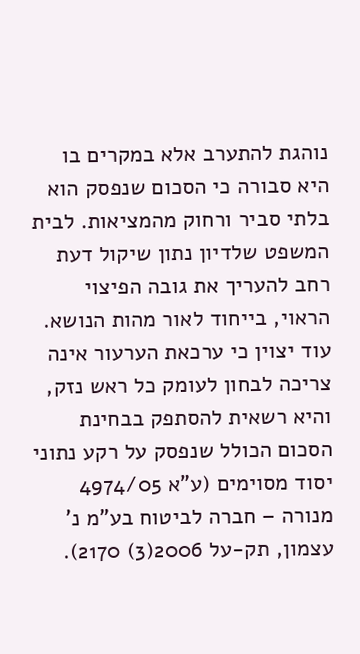נוהגת להתערב אלא במקרים בו היא סבורה כי הסכום שנפסק הוא בלתי סביר ורחוק מהמציאות. לבית המשפט שלדיון נתון שיקול דעת רחב להעריך את גובה הפיצוי הראוי, בייחוד לאור מהות הנושא. עוד יצוין כי ערכאת הערעור אינה צריכה לבחון לעומק כל ראש נזק, והיא רשאית להסתפק בבחינת הסכום הכולל שנפסק על רקע נתוני יסוד מסוימים (ע"א 4974/05 מנורה – חברה לביטוח בע"מ נ' עצמון, תק-על 2006(3) 2170).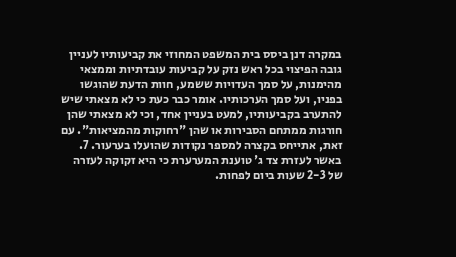במקרה דנן ביסס בית המשפט המחוזי את קביעותיו לעניין גובה הפיצוי בכל ראש נזק על קביעות עובדתיות וממצאי מהימנות, על סמך העדויות ששמע, חוות הדעת שהוגשו בפניו, ועל סמך הערכותיו. אומר כבר כעת כי לא מצאתי שיש להתערב בקביעותיו, למעט בעניין אחד, וכי לא מצאתי שהן חורגות ממתחם הסבירות או שהן "רחוקות מהמציאות". עם זאת, אתייחס בקצרה למספר נקודות שהועלו בערעור. 7. באשר לעזרת צד ג' טוענת המערערת כי היא זקוקה לעזרה של 2-3 שעות ביום לפחות.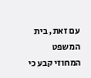עם זאת, בית המשפט המחוזי קבע כי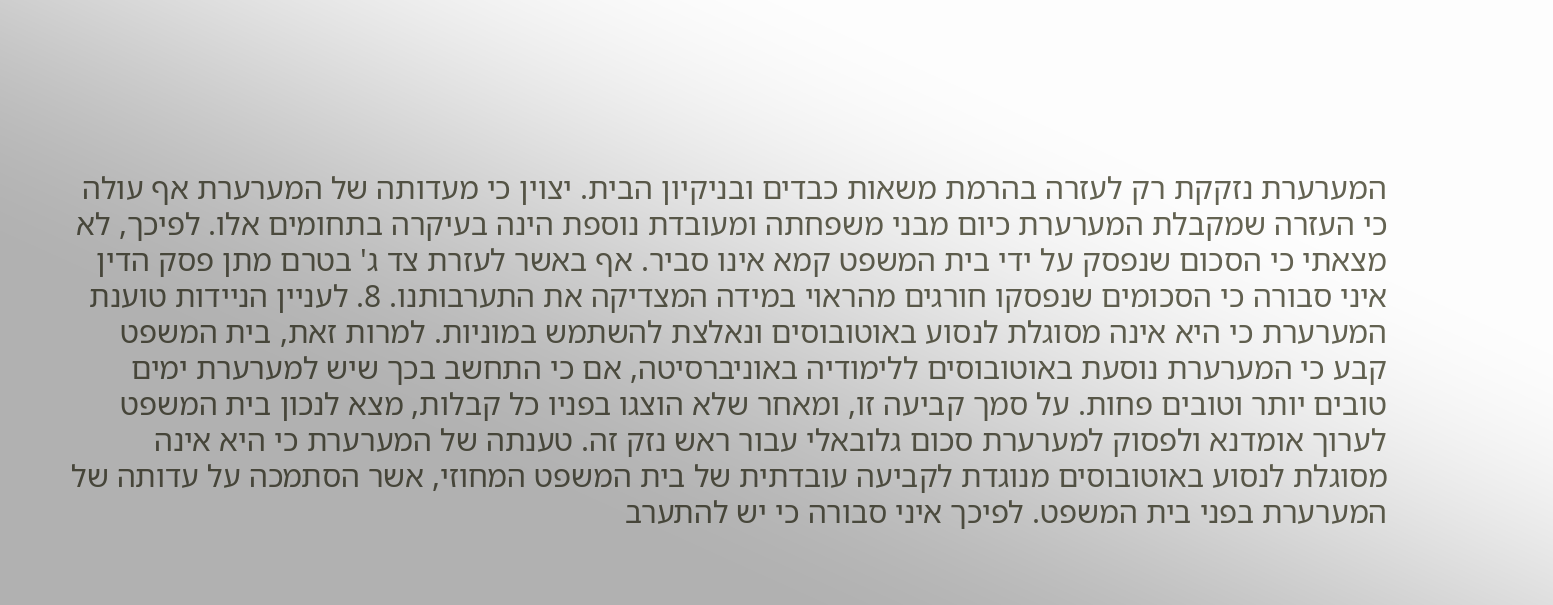המערערת נזקקת רק לעזרה בהרמת משאות כבדים ובניקיון הבית. יצוין כי מעדותה של המערערת אף עולה כי העזרה שמקבלת המערערת כיום מבני משפחתה ומעובדת נוספת הינה בעיקרה בתחומים אלו. לפיכך, לא מצאתי כי הסכום שנפסק על ידי בית המשפט קמא אינו סביר. אף באשר לעזרת צד ג' בטרם מתן פסק הדין איני סבורה כי הסכומים שנפסקו חורגים מהראוי במידה המצדיקה את התערבותנו. 8. לעניין הניידות טוענת המערערת כי היא אינה מסוגלת לנסוע באוטובוסים ונאלצת להשתמש במוניות. למרות זאת, בית המשפט קבע כי המערערת נוסעת באוטובוסים ללימודיה באוניברסיטה, אם כי התחשב בכך שיש למערערת ימים טובים יותר וטובים פחות. על סמך קביעה זו, ומאחר שלא הוצגו בפניו כל קבלות, מצא לנכון בית המשפט לערוך אומדנא ולפסוק למערערת סכום גלובאלי עבור ראש נזק זה. טענתה של המערערת כי היא אינה מסוגלת לנסוע באוטובוסים מנוגדת לקביעה עובדתית של בית המשפט המחוזי, אשר הסתמכה על עדותה של המערערת בפני בית המשפט. לפיכך איני סבורה כי יש להתערב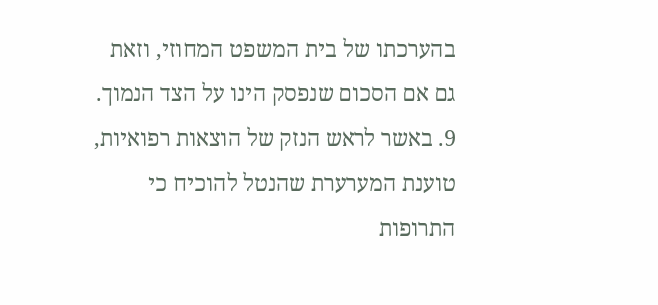בהערכתו של בית המשפט המחוזי, וזאת גם אם הסכום שנפסק הינו על הצד הנמוך. 9. באשר לראש הנזק של הוצאות רפואיות, טוענת המערערת שהנטל להוכיח כי התרופות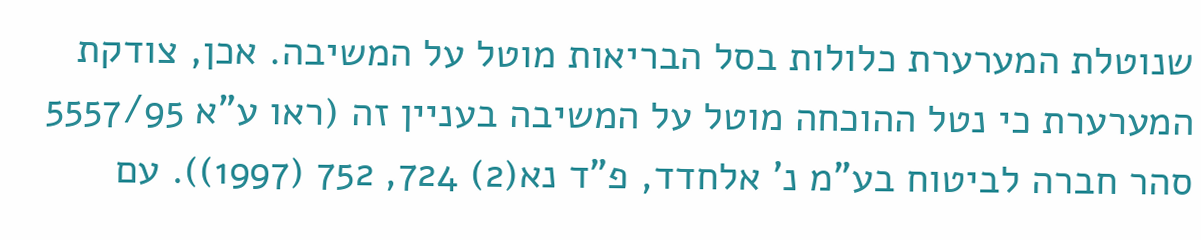שנוטלת המערערת כלולות בסל הבריאות מוטל על המשיבה. אכן, צודקת המערערת כי נטל ההוכחה מוטל על המשיבה בעניין זה (ראו ע"א 5557/95 סהר חברה לביטוח בע"מ נ' אלחדד, פ"ד נא(2) 724, 752 (1997)). עם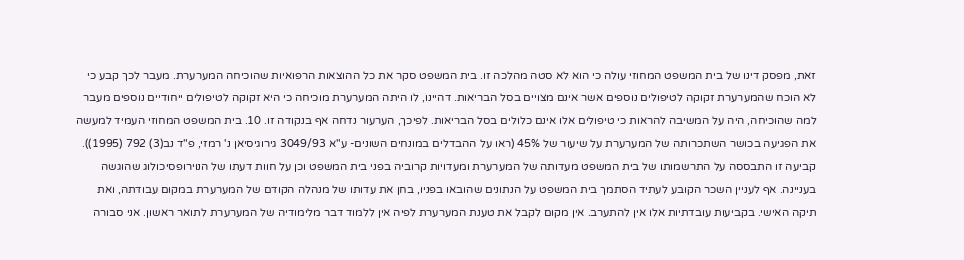זאת, מפסק דינו של בית המשפט המחוזי עולה כי הוא לא סטה מהלכה זו. בית המשפט סקר את כל ההוצאות הרפואיות שהוכיחה המערערת. מעבר לכך קבע כי לא הוכח שהמערערת זקוקה לטיפולים נוספים אשר אינם מצויים בסל הבריאות. דהיינו, לו היתה המערערת מוכיחה כי היא זקוקה לטיפולים ייחודיים נוספים מעבר למה שהוכיחה, היה על המשיבה להראות כי טיפולים אלו אינם כלולים בסל הבריאות. לפיכך, הערעור נדחה אף בנקודה זו. 10. בית המשפט המחוזי העמיד למעשה את הפגיעה בכושר השתכרותה של המערערת על שיעור של 45% (ראו על ההבדלים במונחים השונים- ע"א 3049/93 גירוגיסיאן נ' רמזי, פ"ד נב(3) 792 (1995)). קביעה זו התבססה על התרשמותו של בית המשפט מעדותה של המערערת ומעדויות קרוביה בפני בית המשפט וכן על חוות דעתו של הנוירופסיכולוג שהוגשה בעניינה. אף לעניין השכר הקובע לעתיד הסתמך בית המשפט על הנתונים שהובאו בפניו, בחן את עדותו של מנהלה הקודם של המערערת במקום עבודתה, ואת תיקה האישי. בקביעות עובדתיות אלו אין להתערב. אין מקום לקבל את טענת המערערת לפיה אין ללמוד דבר מלימודיה של המערערת לתואר ראשון. אני סבורה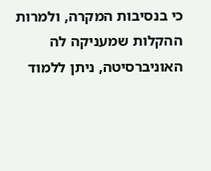כי בנסיבות המקרה, ולמרות ההקלות שמעניקה לה האוניברסיטה, ניתן ללמוד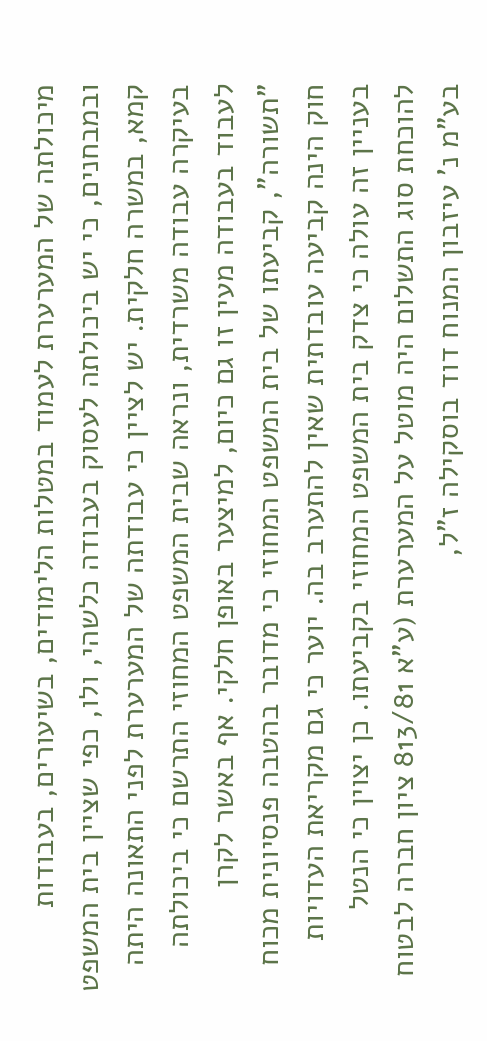מיכולתה של המערערת לעמוד במטלות הלימודים, בשיעורים, בעבודות ובמבחנים, כי יש ביכולתה לעסוק בעבודה כלשהי, ולו, כפי שציין בית המשפט קמא, במשרה חלקית. יש לציין כי עבודתה של המערערת לפני התאונה היתה בעיקרה עבודה משרדית, ונראה שבית המשפט המחוזי התרשם כי ביכולתה לעבוד בעבודה מעין זו גם כיום, למיצער באופן חלקי. אף באשר לקרן "תשורה", קביעתו של בית המשפט המחוזי כי מדובר בהטבה פנסיונית מכוח חוק הינה קביעה עובדתית שאין להתערב בה. יוער כי גם מקריאת העדויות בעניין זה עולה כי צדק בית המשפט המחוזי בקביעתו. כן יצוין כי הנטל להוכחת סוג התשלום היה מוטל על המערערת (ע"א 813/81 ציון חברה לבטוח בע"מ נ' עיזבון המנוח דוד בוסקילה ז"ל,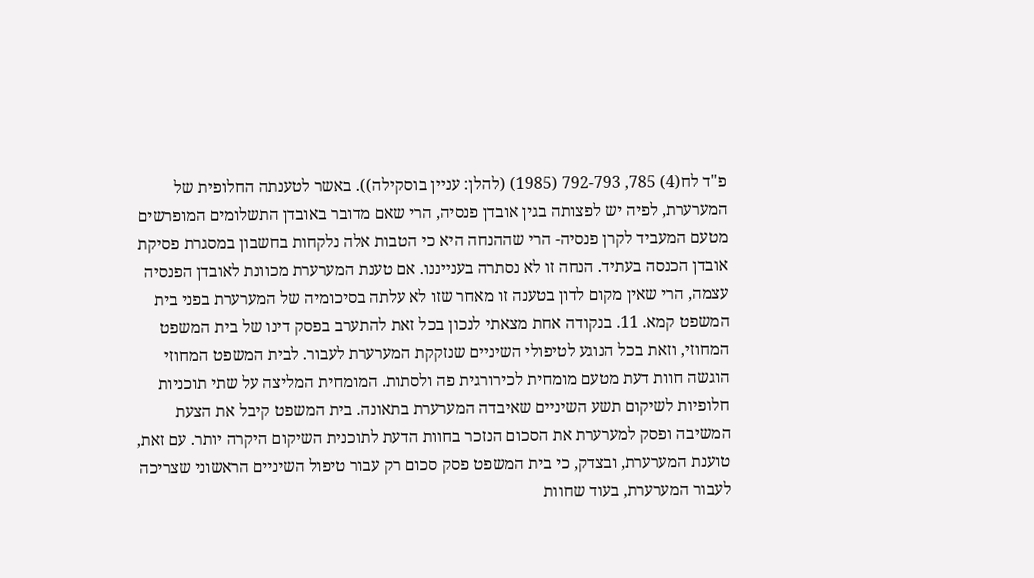פ"ד לח(4) 785, 792-793 (1985) (להלן: עניין בוסקילה)). באשר לטענתה החלופית של המערערת, לפיה יש לפצותה בגין אובדן פנסיה, הרי שאם מדובר באובדן התשלומים המופרשים מטעם המעביד לקרן פנסיה- הרי שההנחה היא כי הטבות אלה נלקחות בחשבון במסגרת פסיקת אובדן הכנסה בעתיד. הנחה זו לא נסתרה בענייננו. אם טענת המערערת מכוונת לאובדן הפנסיה עצמה, הרי שאין מקום לדון בטענה זו מאחר שזו לא עלתה בסיכומיה של המערערת בפני בית המשפט קמא. 11. בנקודה אחת מצאתי לנכון בכל זאת להתערב בפסק דינו של בית המשפט המחוזי, וזאת בכל הנוגע לטיפולי השיניים שנזקקת המערערת לעבור. לבית המשפט המחוזי הוגשה חוות דעת מטעם מומחית לכירורגית פה ולסתות. המומחית המליצה על שתי תוכניות חלופיות לשיקום תשע השיניים שאיבדה המערערת בתאונה. בית המשפט קיבל את הצעת המשיבה ופסק למערערת את הסכום הנזכר בחוות הדעת לתוכנית השיקום היקרה יותר. עם זאת, טוענת המערערת, ובצדק, כי בית המשפט פסק סכום רק עבור טיפול השיניים הראשוני שצריכה לעבור המערערת, בעוד שחוות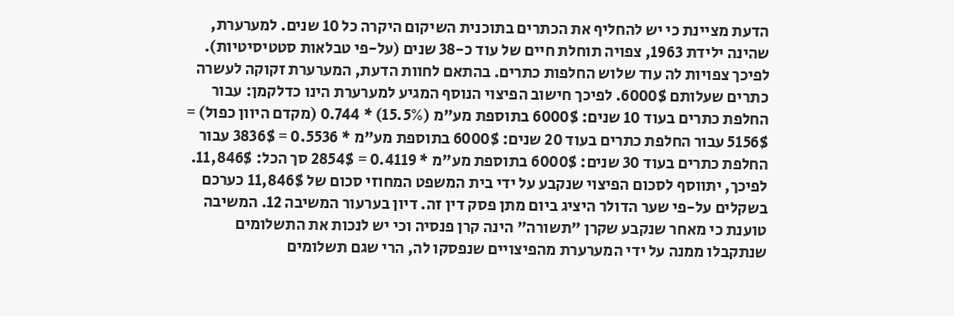הדעת מציינת כי יש להחליף את הכתרים בתוכנית השיקום היקרה כל 10 שנים. למערערת, שהינה ילידת 1963, צפויה תוחלת חיים של עוד כ-38 שנים (על-פי טבלאות סטטיסיטיות). לפיכך צפויות לה עוד שלוש החלפות כתרים. בהתאם לחוות הדעת, המערערת זקוקה לעשרה כתרים שעלותם 6000$. לפיכך חישוב הפיצוי הנוסף המגיע למערערת הינו כדלקמן: עבור החלפת כתרים בעוד 10 שנים: 6000$ בתוספת מע"מ (15.5%) * 0.744 (מקדם היוון כפול) = 5156$ עבור החלפת כתרים בעוד 20 שנים: 6000$ בתוספת מע"מ * 0.5536 = 3836$ עבור החלפת כתרים בעוד 30 שנים: 6000$ בתוספת מע"מ * 0.4119 = 2854$ סך הכל: 11,846$. לפיכך, יתווסף לסכום הפיצוי שנקבע על ידי בית המשפט המחוזי סכום של 11,846$ כערכם בשקלים על-פי שער הדולר היציג ביום מתן פסק דין זה. דיון בערעור המשיבה 12. המשיבה טוענת כי מאחר שנקבע שקרן "תשורה" הינה קרן פנסיה וכי יש לנכות את התשלומים שנתקבלו ממנה על ידי המערערת מהפיצויים שנפסקו לה, הרי שגם תשלומים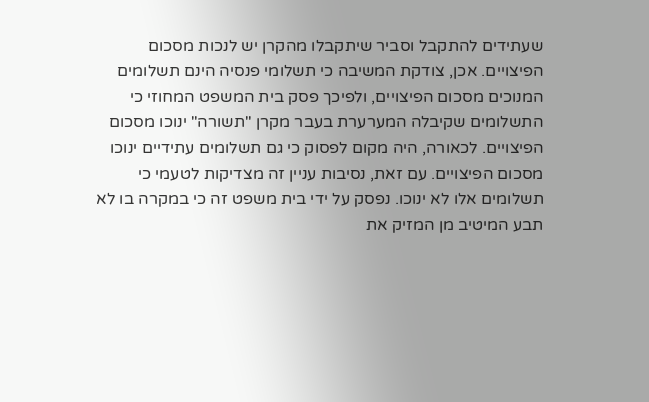שעתידים להתקבל וסביר שיתקבלו מהקרן יש לנכות מסכום הפיצויים. אכן, צודקת המשיבה כי תשלומי פנסיה הינם תשלומים המנוכים מסכום הפיצויים, ולפיכך פסק בית המשפט המחוזי כי התשלומים שקיבלה המערערת בעבר מקרן "תשורה" ינוכו מסכום הפיצויים. לכאורה, היה מקום לפסוק כי גם תשלומים עתידיים ינוכו מסכום הפיצויים. עם זאת, נסיבות עניין זה מצדיקות לטעמי כי תשלומים אלו לא ינוכו. נפסק על ידי בית משפט זה כי במקרה בו לא תבע המיטיב מן המזיק את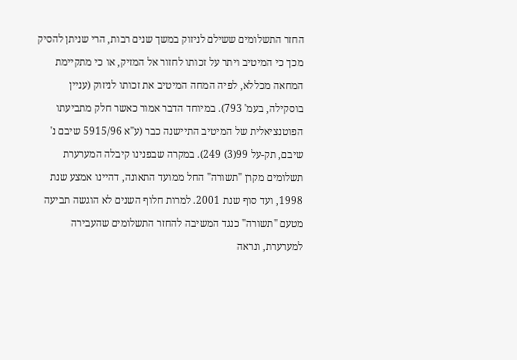החזר התשלומים ששילם לניזוק במשך שנים רבות, הרי שניתן להסיק מכך כי המיטיב ויתר על זכותו לחזור אל המזיק, או כי מתקיימת המחאה מכללא, לפיה המחה המיטיב את זכותו לניזוק (עניין בוסקילה, בעמ' 793). במיוחד הדבר אמור כאשר חלק מתביעתו הפוטנציאלית של המיטיב התיישנה כבר (ע"א 5915/96 שיבם נ' שיבם, תק-על 99(3) 249). במקרה שבפנינו קיבלה המערערת תשלומים מקרן "תשורה" החל ממועד התאונה, דהיינו אמצע שנת 1998, ועד סוף שנת 2001. למרות חלוף השנים לא הוגשה תביעה מטעם "תשורה" כנגד המשיבה להחזר התשלומים שהעבירה למערערת, ונראה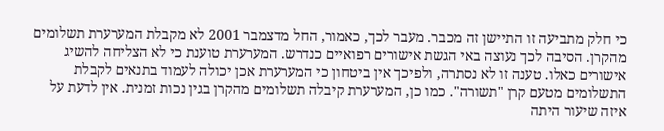כי חלק מתביעה זו התיישן זה מכבר. מעבר לכך, כאמור, החל מדצמבר 2001 לא מקבלת המערערת תשלומים מהקרן. הסיבה לכך נעוצה באי הגשת אישורים רפואיים כנדרש. המערערת טוענת כי לא הצליחה להשיג אישורים כאלו. טענה זו לא נסתרה, ולפיכך אין ביטחון כי המערערת אכן יכולה לעמוד בתנאים לקבלת התשלומים מטעם קרן "תשורה". כמו כן, המערערת קיבלה תשלומים מהקרן בגין נכות זמנית. אין לדעת על איזה שיעור היתה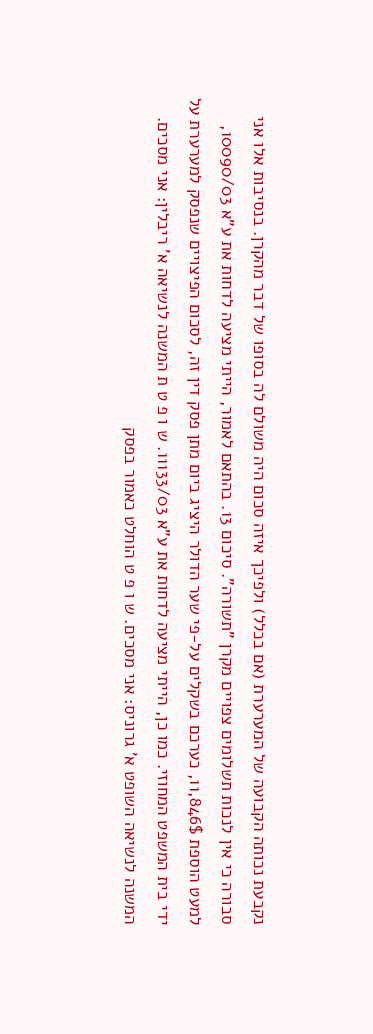נקבעת נכותה הקבועה של המערערת (אם בכלל) ולפיכך איזה סכום היה משולם לה בסופו של דבר מהקרן. בנסיבות אלו אני סבורה כי אין לנכות תשלומים צפויים מקרן "תשורה". סיכום 13. בהתאם לאמור, הייתי מציעה לדחות את ע"א 10090/03, למעט הוספת 11,846$, כערכם בשקלים על-פי שער הדולר היציג ביום מתן פסק דין זה, לסכום הפיצויים שנפסק למערערת על ידי בית המשפט המחוזי. כמו כן, הייתי מציעה לדחות את ע"א 11133/03. ש ו פ ט ת המשנה לנשיאה א' ריבלין: אני מסכים. המשנה לנשיאה השופט א' גרוניס: אני מסכים. ש ו פ ט הוחלט כאמור בפסק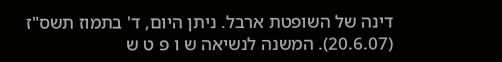דינה של השופטת ארבל. ניתן היום, ד' בתמוז תשס"ז (20.6.07). המשנה לנשיאה ש ו פ ט ש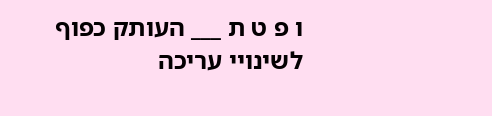ו פ ט ת ___ העותק כפוף לשינויי עריכה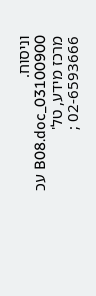וניסוח. 03100900_B08.doc עכ מרכז מידע, טל' 02-6593666 ;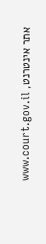אתר אינטרנט, www.court.gov.il